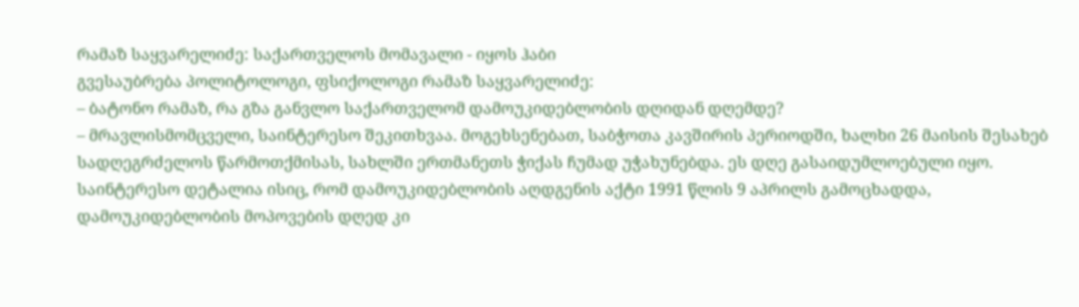რამაზ საყვარელიძე: საქართველოს მომავალი - იყოს ჰაბი
გვესაუბრება პოლიტოლოგი, ფსიქოლოგი რამაზ საყვარელიძე:
– ბატონო რამაზ, რა გზა განვლო საქართველომ დამოუკიდებლობის დღიდან დღემდე?
– მრავლისმომცველი, საინტერესო შეკითხვაა. მოგეხსენებათ, საბჭოთა კავშირის პერიოდში, ხალხი 26 მაისის შესახებ სადღეგრძელოს წარმოთქმისას, სახლში ერთმანეთს ჭიქას ჩუმად უჭახუნებდა. ეს დღე გასაიდუმლოებული იყო. საინტერესო დეტალია ისიც, რომ დამოუკიდებლობის აღდგენის აქტი 1991 წლის 9 აპრილს გამოცხადდა, დამოუკიდებლობის მოპოვების დღედ კი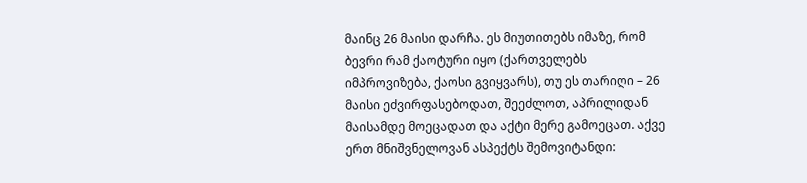მაინც 26 მაისი დარჩა. ეს მიუთითებს იმაზე, რომ ბევრი რამ ქაოტური იყო (ქართველებს იმპროვიზება, ქაოსი გვიყვარს), თუ ეს თარიღი – 26 მაისი ეძვირფასებოდათ, შეეძლოთ, აპრილიდან მაისამდე მოეცადათ და აქტი მერე გამოეცათ. აქვე ერთ მნიშვნელოვან ასპექტს შემოვიტანდი: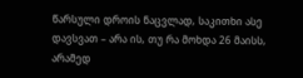წარსული დროის ნაცვლად, საკითხი ასე დავსვათ – არა ის, თუ რა მოხდა 26 მაისს, არამედ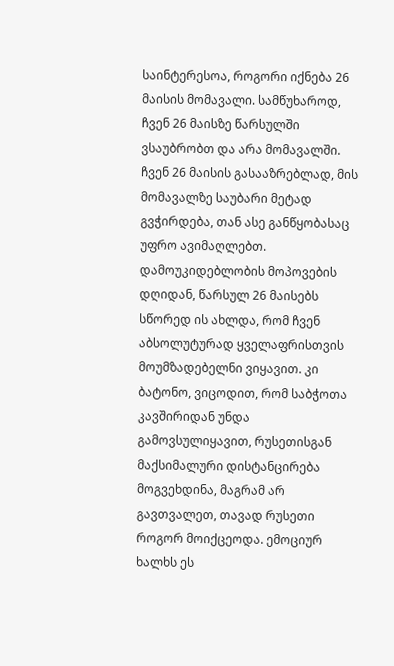საინტერესოა, როგორი იქნება 26 მაისის მომავალი. სამწუხაროდ, ჩვენ 26 მაისზე წარსულში ვსაუბრობთ და არა მომავალში. ჩვენ 26 მაისის გასააზრებლად, მის მომავალზე საუბარი მეტად გვჭირდება, თან ასე განწყობასაც უფრო ავიმაღლებთ.
დამოუკიდებლობის მოპოვების დღიდან, წარსულ 26 მაისებს სწორედ ის ახლდა, რომ ჩვენ აბსოლუტურად ყველაფრისთვის მოუმზადებელნი ვიყავით. კი ბატონო, ვიცოდით, რომ საბჭოთა კავშირიდან უნდა გამოვსულიყავით, რუსეთისგან მაქსიმალური დისტანცირება მოგვეხდინა, მაგრამ არ გავთვალეთ, თავად რუსეთი როგორ მოიქცეოდა. ემოციურ ხალხს ეს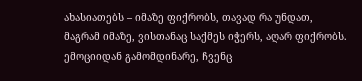ახასიათებს – იმაზე ფიქრობს, თავად რა უნდათ, მაგრამ იმაზე, ვისთანაც საქმეს იჭერს, აღარ ფიქრობს. ემოციიდან გამომდინარე, ჩვენც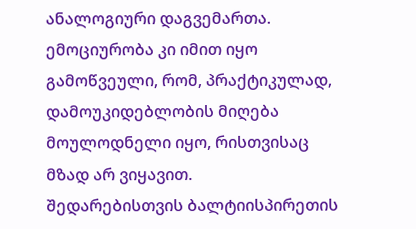ანალოგიური დაგვემართა. ემოციურობა კი იმით იყო გამოწვეული, რომ, პრაქტიკულად, დამოუკიდებლობის მიღება მოულოდნელი იყო, რისთვისაც მზად არ ვიყავით.
შედარებისთვის ბალტიისპირეთის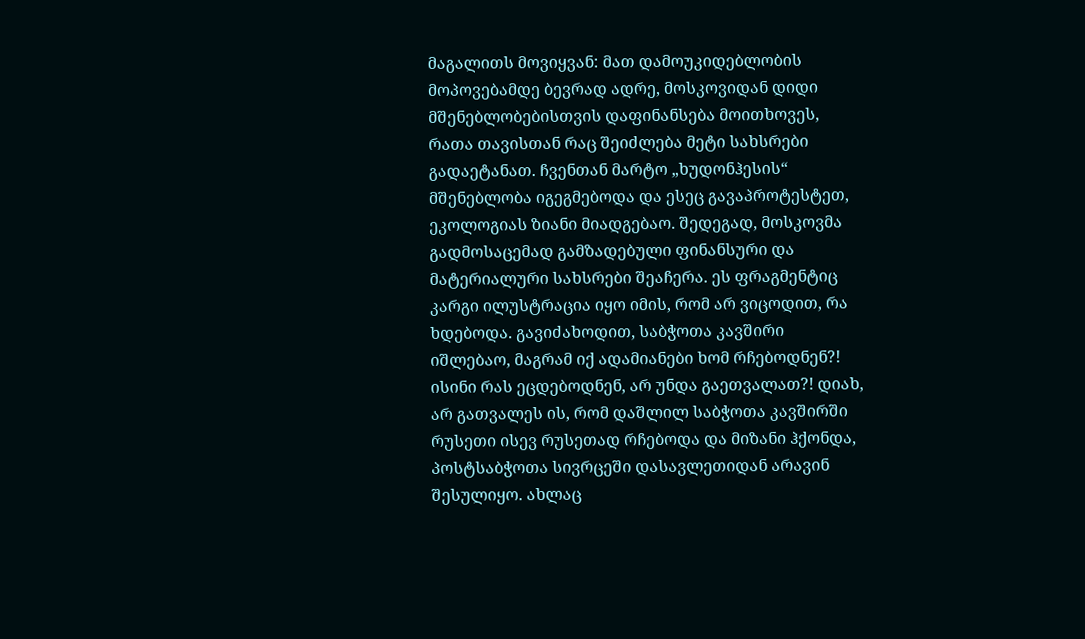მაგალითს მოვიყვან: მათ დამოუკიდებლობის მოპოვებამდე ბევრად ადრე, მოსკოვიდან დიდი მშენებლობებისთვის დაფინანსება მოითხოვეს, რათა თავისთან რაც შეიძლება მეტი სახსრები გადაეტანათ. ჩვენთან მარტო „ხუდონჰესის“ მშენებლობა იგეგმებოდა და ესეც გავაპროტესტეთ, ეკოლოგიას ზიანი მიადგებაო. შედეგად, მოსკოვმა გადმოსაცემად გამზადებული ფინანსური და მატერიალური სახსრები შეაჩერა. ეს ფრაგმენტიც კარგი ილუსტრაცია იყო იმის, რომ არ ვიცოდით, რა ხდებოდა. გავიძახოდით, საბჭოთა კავშირი იშლებაო, მაგრამ იქ ადამიანები ხომ რჩებოდნენ?! ისინი რას ეცდებოდნენ, არ უნდა გაეთვალათ?! დიახ, არ გათვალეს ის, რომ დაშლილ საბჭოთა კავშირში რუსეთი ისევ რუსეთად რჩებოდა და მიზანი ჰქონდა, პოსტსაბჭოთა სივრცეში დასავლეთიდან არავინ შესულიყო. ახლაც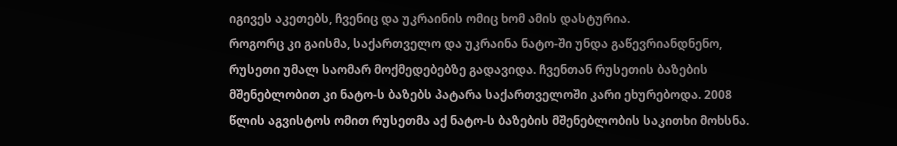იგივეს აკეთებს, ჩვენიც და უკრაინის ომიც ხომ ამის დასტურია.
როგორც კი გაისმა, საქართველო და უკრაინა ნატო-ში უნდა გაწევრიანდნენო, რუსეთი უმალ საომარ მოქმედებებზე გადავიდა. ჩვენთან რუსეთის ბაზების მშენებლობით კი ნატო-ს ბაზებს პატარა საქართველოში კარი ეხურებოდა. 2008 წლის აგვისტოს ომით რუსეთმა აქ ნატო-ს ბაზების მშენებლობის საკითხი მოხსნა.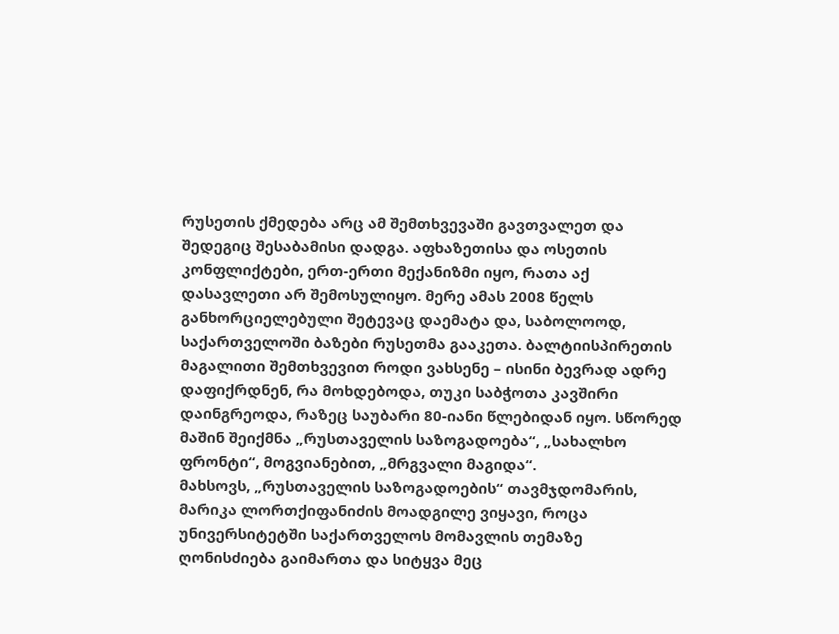რუსეთის ქმედება არც ამ შემთხვევაში გავთვალეთ და შედეგიც შესაბამისი დადგა. აფხაზეთისა და ოსეთის კონფლიქტები, ერთ-ერთი მექანიზმი იყო, რათა აქ დასავლეთი არ შემოსულიყო. მერე ამას 2008 წელს განხორციელებული შეტევაც დაემატა და, საბოლოოდ, საქართველოში ბაზები რუსეთმა გააკეთა. ბალტიისპირეთის მაგალითი შემთხვევით როდი ვახსენე – ისინი ბევრად ადრე დაფიქრდნენ, რა მოხდებოდა, თუკი საბჭოთა კავშირი დაინგრეოდა, რაზეც საუბარი 80-იანი წლებიდან იყო. სწორედ მაშინ შეიქმნა „რუსთაველის საზოგადოება“, „სახალხო ფრონტი“, მოგვიანებით, „მრგვალი მაგიდა“.
მახსოვს, „რუსთაველის საზოგადოების“ თავმჯდომარის, მარიკა ლორთქიფანიძის მოადგილე ვიყავი, როცა უნივერსიტეტში საქართველოს მომავლის თემაზე ღონისძიება გაიმართა და სიტყვა მეც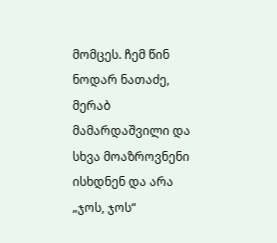მომცეს. ჩემ წინ ნოდარ ნათაძე, მერაბ მამარდაშვილი და სხვა მოაზროვნენი ისხდნენ და არა „ჯოს, ჯოს“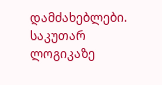დამძახებლები. საკუთარ ლოგიკაზე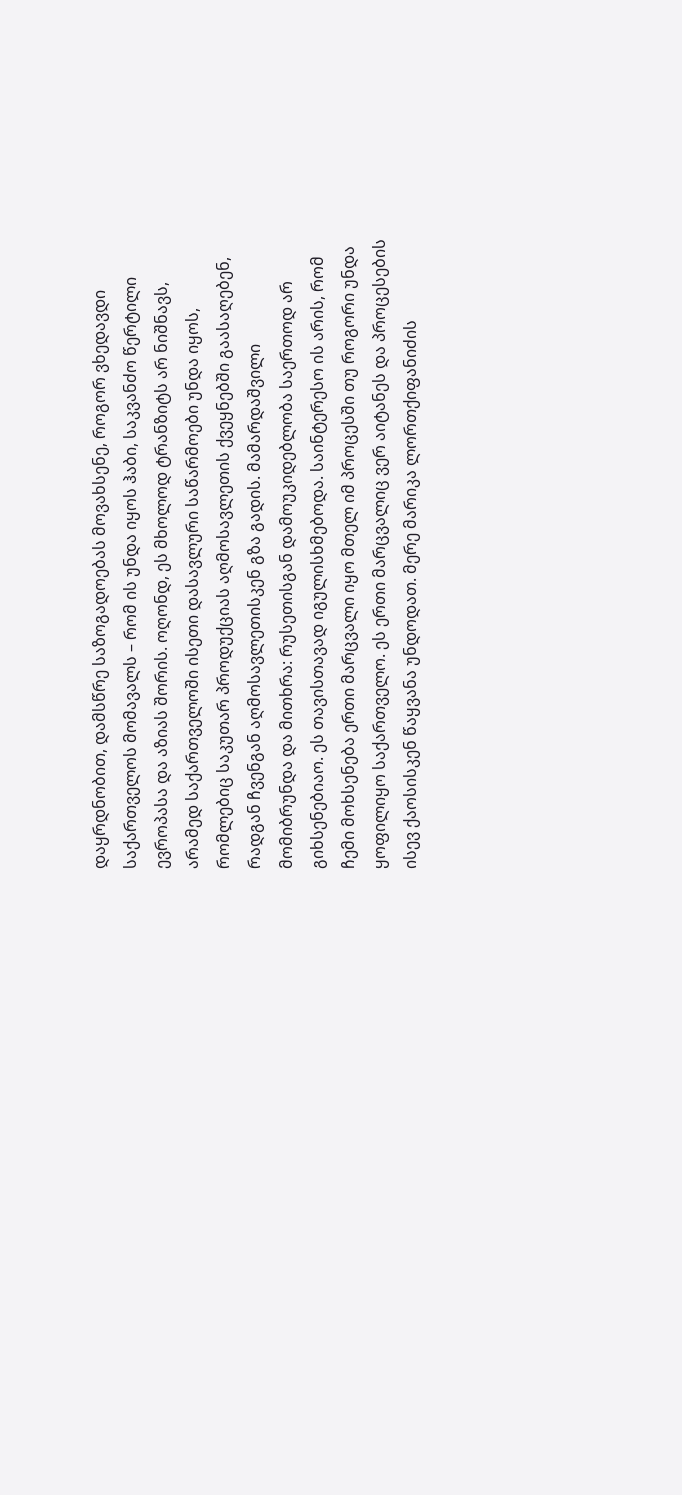დაყრდნობით, დამსწრე საზოგადოებას მოვახსენე, როგორ ვხედავდი საქართველოს მომავალს – რომ ის უნდა იყოს ჰაბი, საკვანძო წერტილი ევროპასა და აზიას შორის. ოღონდ, ეს მხოლოდ ტრანზიტს არ ნიშნავს, არამედ საქართველოში ისეთი დასავლური საწარმოები უნდა იყოს, რომლებიც საკუთარ პროდუქციას აღმოსავლეთის ქვეყნებში გაასაღებენ, რადგან ჩვენგან აღმოსავლეთისკენ გზა გადის. მამარდაშვილი მომიბრუნდა და მითხრა: რუსეთისგან დამოუკიდებლობა საერთოდ არ გიხსენებიაო. ეს თავისთავად იგულისხმებოდა. საინტერესო ის არის, რომ ჩემი მოხსენება ერთი მარცვალი იყო მთელ იმ პროცესში თუ როგორი უნდა ყოფილიყო საქართველო. ეს ერთი მარცვალიც ვერ აიტანეს და პროცესების ისევ ქაოსისკენ წაყვანა უნდოდათ. მერე მარიკა ლორთქიფანიძის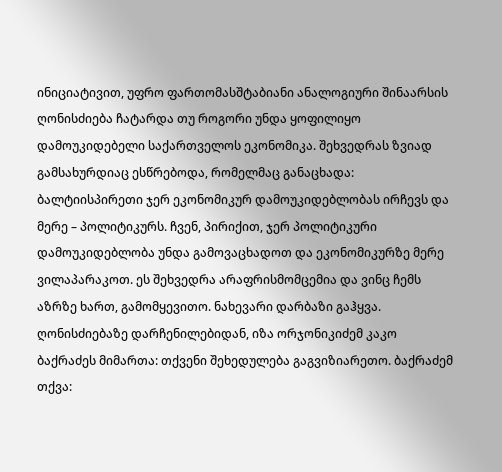ინიციატივით, უფრო ფართომასშტაბიანი ანალოგიური შინაარსის ღონისძიება ჩატარდა თუ როგორი უნდა ყოფილიყო დამოუკიდებელი საქართველოს ეკონომიკა. შეხვედრას ზვიად გამსახურდიაც ესწრებოდა, რომელმაც განაცხადა: ბალტიისპირეთი ჯერ ეკონომიკურ დამოუკიდებლობას ირჩევს და მერე – პოლიტიკურს. ჩვენ, პირიქით, ჯერ პოლიტიკური დამოუკიდებლობა უნდა გამოვაცხადოთ და ეკონომიკურზე მერე ვილაპარაკოთ. ეს შეხვედრა არაფრისმომცემია და ვინც ჩემს აზრზე ხართ, გამომყევითო. ნახევარი დარბაზი გაჰყვა. ღონისძიებაზე დარჩენილებიდან, იზა ორჯონიკიძემ კაკო ბაქრაძეს მიმართა: თქვენი შეხედულება გაგვიზიარეთო. ბაქრაძემ თქვა: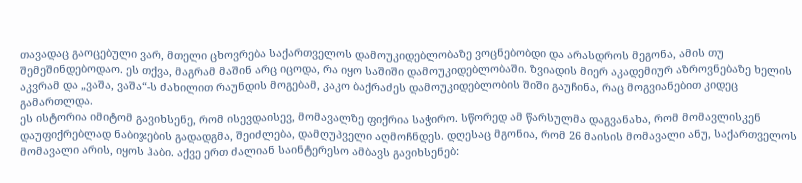თავადაც გაოცებული ვარ, მთელი ცხოვრება საქართველოს დამოუკიდებლობაზე ვოცნებობდი და არასდროს მეგონა, ამის თუ შემეშინდებოდაო. ეს თქვა, მაგრამ მაშინ არც იცოდა, რა იყო საშიში დამოუკიდებლობაში. ზვიადის მიერ აკადემიურ აზროვნებაზე ხელის აკვრამ და „ვაშა, ვაშა“-ს ძახილით რაუნდის მოგებამ, კაკო ბაქრაძეს დამოუკიდებლობის შიში გაუჩინა, რაც მოგვიანებით კიდეც გამართლდა.
ეს ისტორია იმიტომ გავიხსენე, რომ ისევდაისევ, მომავალზე ფიქრია საჭირო. სწორედ ამ წარსულმა დაგვანახა, რომ მომავლისკენ დაუფიქრებლად ნაბიჯების გადადგმა, შეიძლება, დამღუპველი აღმოჩნდეს. დღესაც მგონია, რომ 26 მაისის მომავალი ანუ, საქართველოს მომავალი არის, იყოს ჰაბი. აქვე ერთ ძალიან საინტერესო ამბავს გავიხსენებ: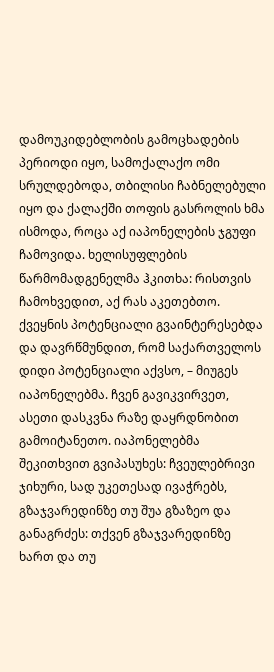დამოუკიდებლობის გამოცხადების პერიოდი იყო, სამოქალაქო ომი სრულდებოდა, თბილისი ჩაბნელებული იყო და ქალაქში თოფის გასროლის ხმა ისმოდა, როცა აქ იაპონელების ჯგუფი ჩამოვიდა. ხელისუფლების წარმომადგენელმა ჰკითხა: რისთვის ჩამოხვედით, აქ რას აკეთებთო. ქვეყნის პოტენციალი გვაინტერესებდა და დავრწმუნდით, რომ საქართველოს დიდი პოტენციალი აქვსო, – მიუგეს იაპონელებმა. ჩვენ გავიკვირვეთ, ასეთი დასკვნა რაზე დაყრდნობით გამოიტანეთო. იაპონელებმა შეკითხვით გვიპასუხეს: ჩვეულებრივი ჯიხური, სად უკეთესად ივაჭრებს, გზაჯვარედინზე თუ შუა გზაზეო და განაგრძეს: თქვენ გზაჯვარედინზე ხართ და თუ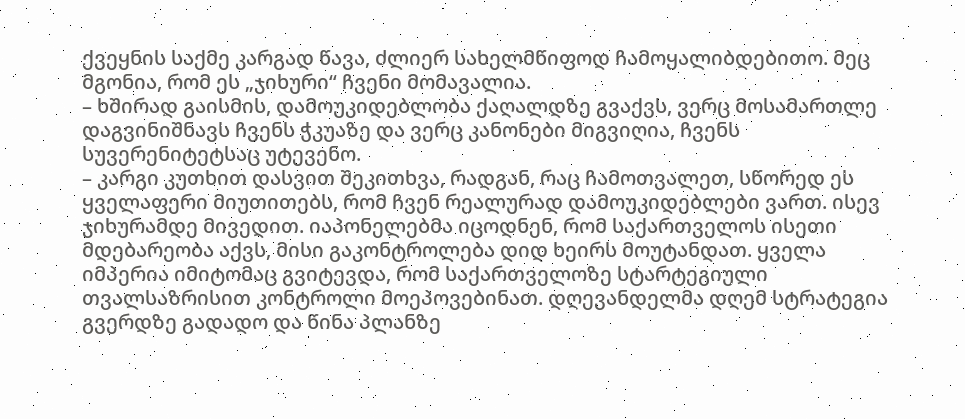ქვეყნის საქმე კარგად წავა, ძლიერ სახელმწიფოდ ჩამოყალიბდებითო. მეც მგონია, რომ ეს „ჯიხური“ ჩვენი მომავალია.
– ხშირად გაისმის, დამოუკიდებლობა ქაღალდზე გვაქვს, ვერც მოსამართლე დაგვინიშნავს ჩვენს ჭკუაზე და ვერც კანონები მიგვიღია, ჩვენს სუვერენიტეტსაც უტევენო.
– კარგი კუთხით დასვით შეკითხვა, რადგან, რაც ჩამოთვალეთ, სწორედ ეს ყველაფერი მიუთითებს, რომ ჩვენ რეალურად დამოუკიდებლები ვართ. ისევ ჯიხურამდე მივედით. იაპონელებმა იცოდნენ, რომ საქართველოს ისეთი მდებარეობა აქვს, მისი გაკონტროლება დიდ ხეირს მოუტანდათ. ყველა იმპერია იმიტომაც გვიტევდა, რომ საქართველოზე სტარტეგიული თვალსაზრისით კონტროლი მოეპოვებინათ. დღევანდელმა დღემ სტრატეგია გვერდზე გადადო და წინა პლანზე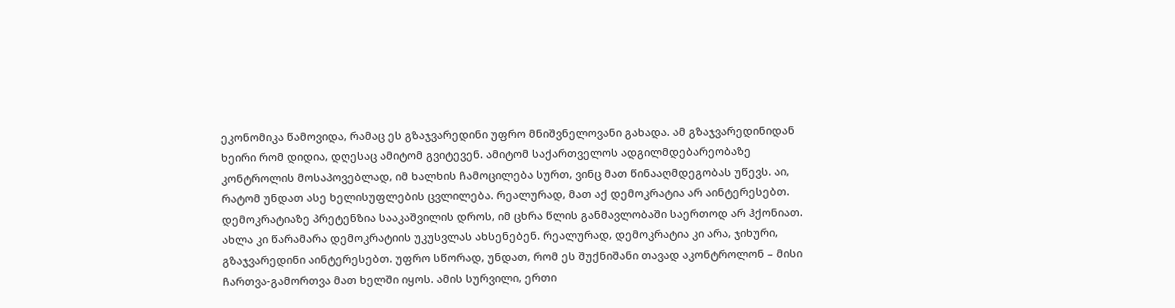ეკონომიკა წამოვიდა, რამაც ეს გზაჯვარედინი უფრო მნიშვნელოვანი გახადა. ამ გზაჯვარედინიდან ხეირი რომ დიდია, დღესაც ამიტომ გვიტევენ. ამიტომ საქართველოს ადგილმდებარეობაზე კონტროლის მოსაპოვებლად, იმ ხალხის ჩამოცილება სურთ, ვინც მათ წინააღმდეგობას უწევს. აი, რატომ უნდათ ასე ხელისუფლების ცვლილება. რეალურად, მათ აქ დემოკრატია არ აინტერესებთ. დემოკრატიაზე პრეტენზია სააკაშვილის დროს, იმ ცხრა წლის განმავლობაში საერთოდ არ ჰქონიათ. ახლა კი წარამარა დემოკრატიის უკუსვლას ახსენებენ. რეალურად, დემოკრატია კი არა, ჯიხური, გზაჯვარედინი აინტერესებთ. უფრო სწორად, უნდათ, რომ ეს შუქნიშანი თავად აკონტროლონ – მისი ჩართვა-გამორთვა მათ ხელში იყოს. ამის სურვილი, ერთი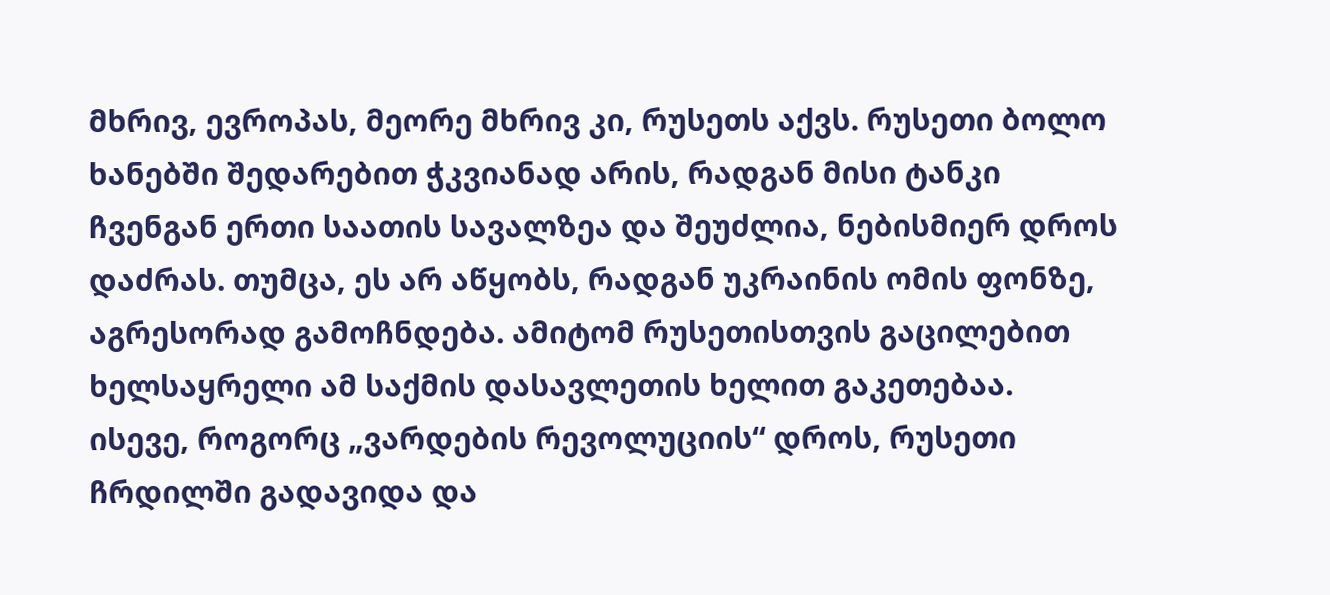მხრივ, ევროპას, მეორე მხრივ კი, რუსეთს აქვს. რუსეთი ბოლო ხანებში შედარებით ჭკვიანად არის, რადგან მისი ტანკი ჩვენგან ერთი საათის სავალზეა და შეუძლია, ნებისმიერ დროს დაძრას. თუმცა, ეს არ აწყობს, რადგან უკრაინის ომის ფონზე, აგრესორად გამოჩნდება. ამიტომ რუსეთისთვის გაცილებით ხელსაყრელი ამ საქმის დასავლეთის ხელით გაკეთებაა. ისევე, როგორც „ვარდების რევოლუციის“ დროს, რუსეთი ჩრდილში გადავიდა და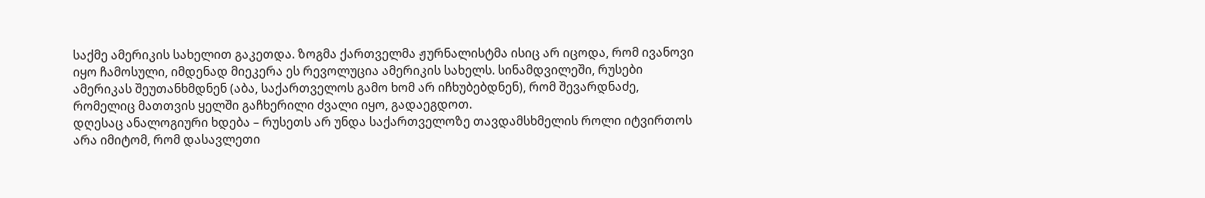საქმე ამერიკის სახელით გაკეთდა. ზოგმა ქართველმა ჟურნალისტმა ისიც არ იცოდა, რომ ივანოვი იყო ჩამოსული, იმდენად მიეკერა ეს რევოლუცია ამერიკის სახელს. სინამდვილეში, რუსები ამერიკას შეუთანხმდნენ (აბა, საქართველოს გამო ხომ არ იჩხუბებდნენ), რომ შევარდნაძე, რომელიც მათთვის ყელში გაჩხერილი ძვალი იყო, გადაეგდოთ.
დღესაც ანალოგიური ხდება – რუსეთს არ უნდა საქართველოზე თავდამსხმელის როლი იტვირთოს არა იმიტომ, რომ დასავლეთი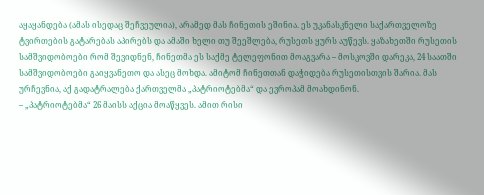აყაყანდება (ამას ისედაც შეჩვეულია), არამედ მას ჩინეთის ეშინია. ეს უკანასკნელი საქართველოზე ტვირთების გატარებას აპირებს და ამაში ხელი თუ შეეშლება, რუსეთს ყურს აუწევს. ყაზახეთში რუსეთის სამშვიდობოები რომ შევიდნენ, ჩინეთმა ეს საქმე ტელეფონით მოაგვარა – მოსკოვში დარეკა, 24 საათში სამშვიდობოები გაიყვანეთო და ასეც მოხდა. ამიტომ ჩინეთთან დაჭიდება რუსეთისთვის შარია. მას ურჩევნია, აქ გადატრალება ქართველმა „პატრიოტებმა“ და ევროპამ მოახდინონ.
– „პატრიოტებმა“ 26 მაისს აქცია მოაწყვეს. ამით რისი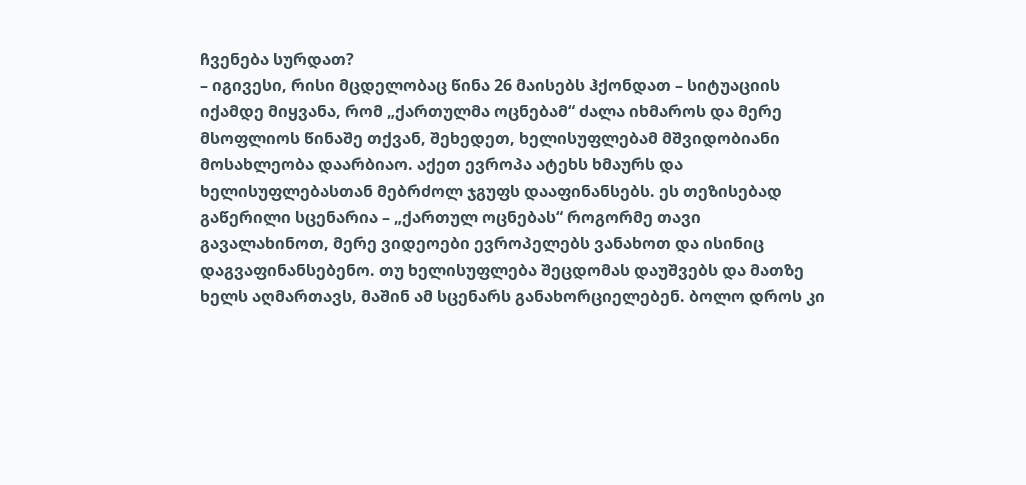ჩვენება სურდათ?
– იგივესი, რისი მცდელობაც წინა 26 მაისებს ჰქონდათ – სიტუაციის იქამდე მიყვანა, რომ „ქართულმა ოცნებამ“ ძალა იხმაროს და მერე მსოფლიოს წინაშე თქვან, შეხედეთ, ხელისუფლებამ მშვიდობიანი მოსახლეობა დაარბიაო. აქეთ ევროპა ატეხს ხმაურს და ხელისუფლებასთან მებრძოლ ჯგუფს დააფინანსებს. ეს თეზისებად გაწერილი სცენარია – „ქართულ ოცნებას“ როგორმე თავი გავალახინოთ, მერე ვიდეოები ევროპელებს ვანახოთ და ისინიც დაგვაფინანსებენო. თუ ხელისუფლება შეცდომას დაუშვებს და მათზე ხელს აღმართავს, მაშინ ამ სცენარს განახორციელებენ. ბოლო დროს კი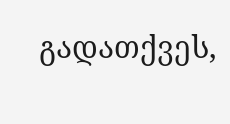გადათქვეს,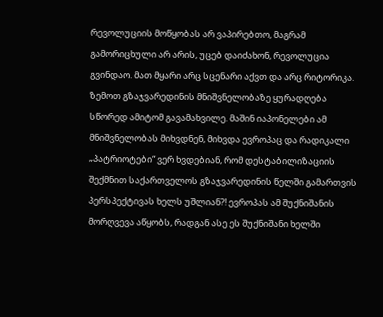რევოლუციის მოწყობას არ ვაპირებთო, მაგრამ გამორიცხული არ არის, უცებ დაიძახონ, რევოლუცია გვინდაო. მათ მყარი არც სცენარი აქვთ და არც რიტორიკა.
ზემოთ გზაჯვარედინის მნიშვნელობაზე ყურადღება სწორედ ამიტომ გავამახვილე. მაშინ იაპონელები ამ მნიშვნელობას მიხვდნენ, მიხვდა ევროპაც და რადიკალი „პატრიოტები“ ვერ ხვდებიან, რომ დესტაბილიზაციის შექმნით საქართველოს გზაჯვარედინის წელში გამართვის პერსპექტივას ხელს უშლიან?! ევროპას ამ შუქნიშანის მორღვევა აწყობს, რადგან ასე ეს შუქნიშანი ხელში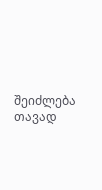შეიძლება თავად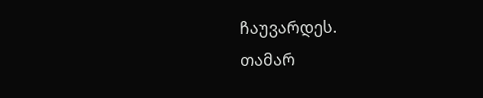ჩაუვარდეს.
თამარ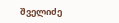შველიძე